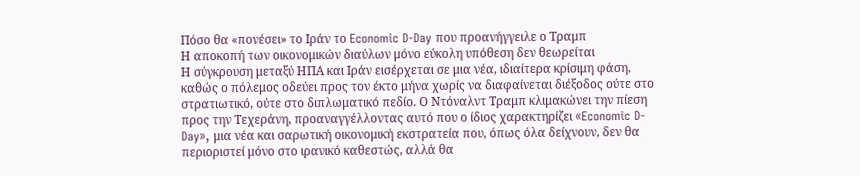Πόσο θα «πονέσει» το Ιράν το Economic D-Day που προανήγγειλε ο Τραμπ
Η αποκοπή των οικονομικών διαύλων μόνο εύκολη υπόθεση δεν θεωρείται
Η σύγκρουση μεταξύ ΗΠΑ και Ιράν εισέρχεται σε μια νέα, ιδιαίτερα κρίσιμη φάση, καθώς ο πόλεμος οδεύει προς τον έκτο μήνα χωρίς να διαφαίνεται διέξοδος ούτε στο στρατιωτικό, ούτε στο διπλωματικό πεδίο. Ο Ντόναλντ Τραμπ κλιμακώνει την πίεση προς την Τεχεράνη, προαναγγέλλοντας αυτό που ο ίδιος χαρακτηρίζει «Economic D-Day», μια νέα και σαρωτική οικονομική εκστρατεία που, όπως όλα δείχνουν, δεν θα περιοριστεί μόνο στο ιρανικό καθεστώς, αλλά θα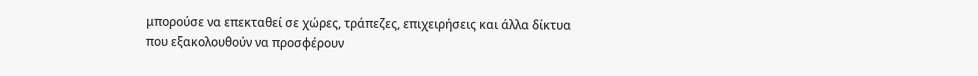μπορούσε να επεκταθεί σε χώρες, τράπεζες, επιχειρήσεις και άλλα δίκτυα που εξακολουθούν να προσφέρουν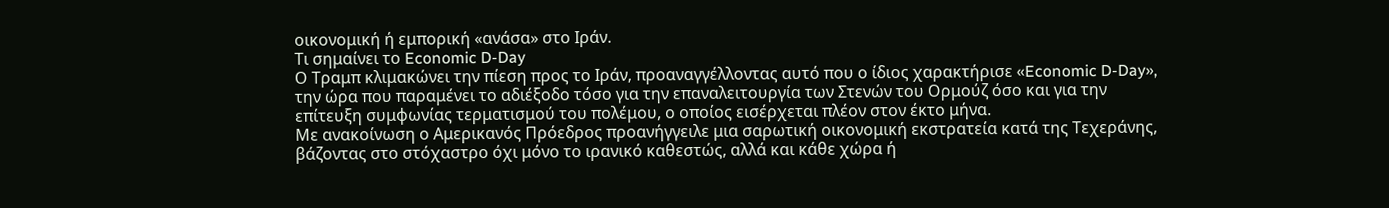οικονομική ή εμπορική «ανάσα» στο Ιράν.
Τι σημαίνει το Economic D-Day
Ο Τραμπ κλιμακώνει την πίεση προς το Ιράν, προαναγγέλλοντας αυτό που ο ίδιος χαρακτήρισε «Economic D-Day», την ώρα που παραμένει το αδιέξοδο τόσο για την επαναλειτουργία των Στενών του Ορμούζ όσο και για την επίτευξη συμφωνίας τερματισμού του πολέμου, ο οποίος εισέρχεται πλέον στον έκτο μήνα.
Με ανακοίνωση ο Αμερικανός Πρόεδρος προανήγγειλε μια σαρωτική οικονομική εκστρατεία κατά της Τεχεράνης, βάζοντας στο στόχαστρο όχι μόνο το ιρανικό καθεστώς, αλλά και κάθε χώρα ή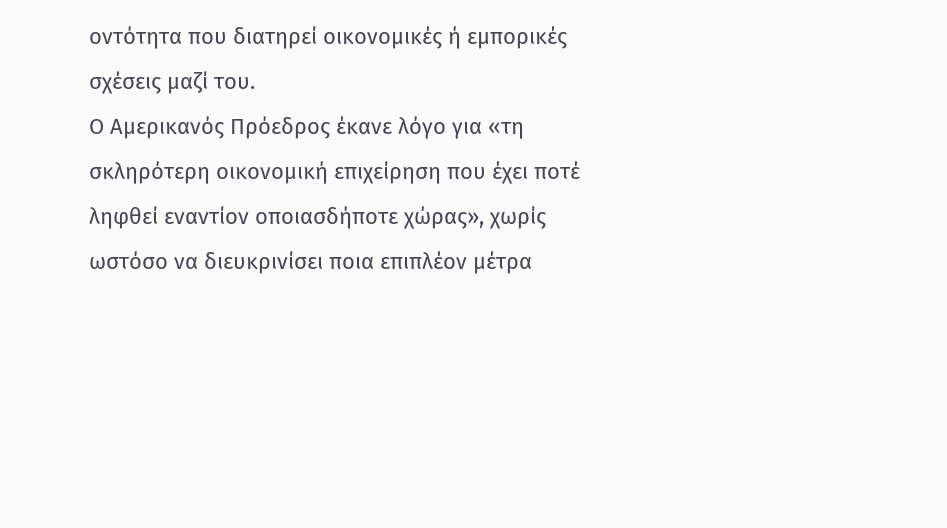οντότητα που διατηρεί οικονομικές ή εμπορικές σχέσεις μαζί του.
Ο Αμερικανός Πρόεδρος έκανε λόγο για «τη σκληρότερη οικονομική επιχείρηση που έχει ποτέ ληφθεί εναντίον οποιασδήποτε χώρας», χωρίς ωστόσο να διευκρινίσει ποια επιπλέον μέτρα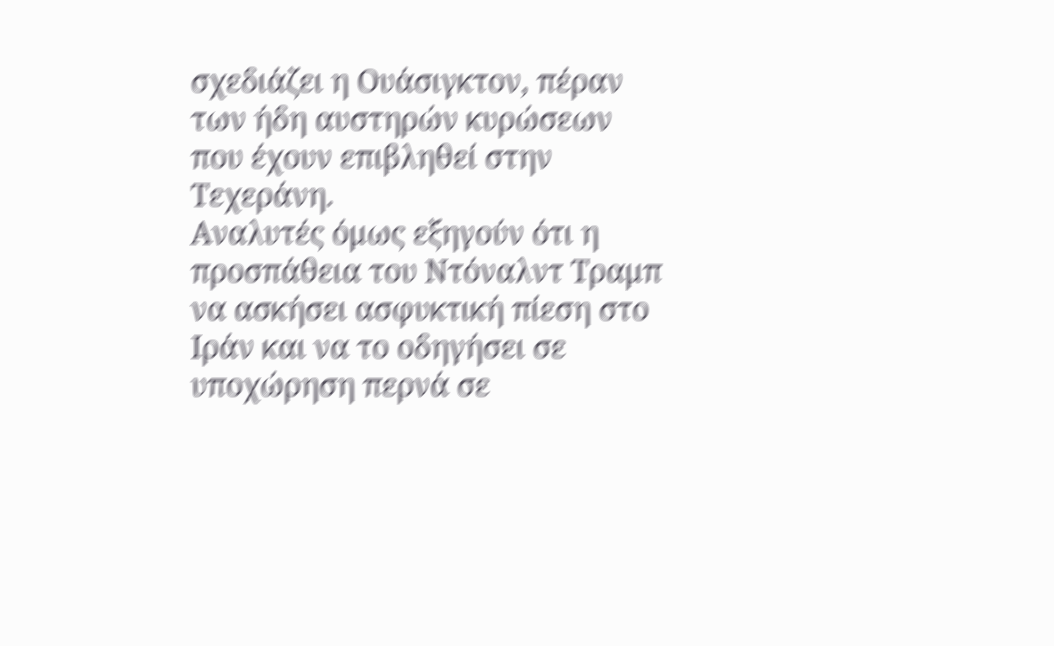σχεδιάζει η Ουάσιγκτον, πέραν των ήδη αυστηρών κυρώσεων που έχουν επιβληθεί στην Τεχεράνη.
Αναλυτές όμως εξηγούν ότι η προσπάθεια του Ντόναλντ Τραμπ να ασκήσει ασφυκτική πίεση στο Ιράν και να το οδηγήσει σε υποχώρηση περνά σε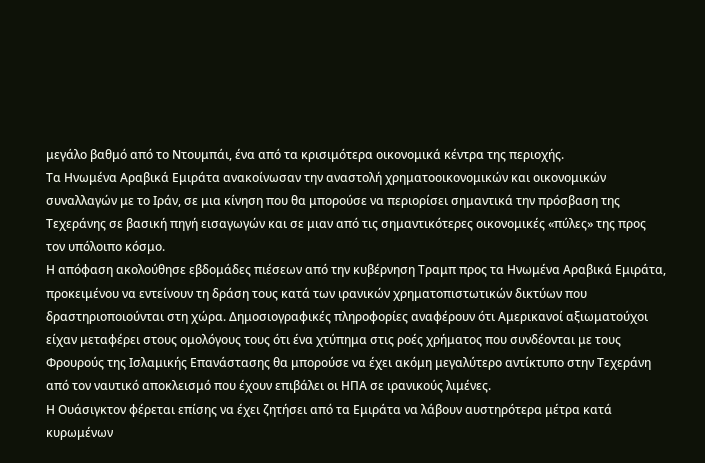μεγάλο βαθμό από το Ντουμπάι, ένα από τα κρισιμότερα οικονομικά κέντρα της περιοχής.
Τα Ηνωμένα Αραβικά Εμιράτα ανακοίνωσαν την αναστολή χρηματοοικονομικών και οικονομικών συναλλαγών με το Ιράν, σε μια κίνηση που θα μπορούσε να περιορίσει σημαντικά την πρόσβαση της Τεχεράνης σε βασική πηγή εισαγωγών και σε μιαν από τις σημαντικότερες οικονομικές «πύλες» της προς τον υπόλοιπο κόσμο.
Η απόφαση ακολούθησε εβδομάδες πιέσεων από την κυβέρνηση Τραμπ προς τα Ηνωμένα Αραβικά Εμιράτα, προκειμένου να εντείνουν τη δράση τους κατά των ιρανικών χρηματοπιστωτικών δικτύων που δραστηριοποιούνται στη χώρα. Δημοσιογραφικές πληροφορίες αναφέρουν ότι Αμερικανοί αξιωματούχοι είχαν μεταφέρει στους ομολόγους τους ότι ένα χτύπημα στις ροές χρήματος που συνδέονται με τους Φρουρούς της Ισλαμικής Επανάστασης θα μπορούσε να έχει ακόμη μεγαλύτερο αντίκτυπο στην Τεχεράνη από τον ναυτικό αποκλεισμό που έχουν επιβάλει οι ΗΠΑ σε ιρανικούς λιμένες.
Η Ουάσιγκτον φέρεται επίσης να έχει ζητήσει από τα Εμιράτα να λάβουν αυστηρότερα μέτρα κατά κυρωμένων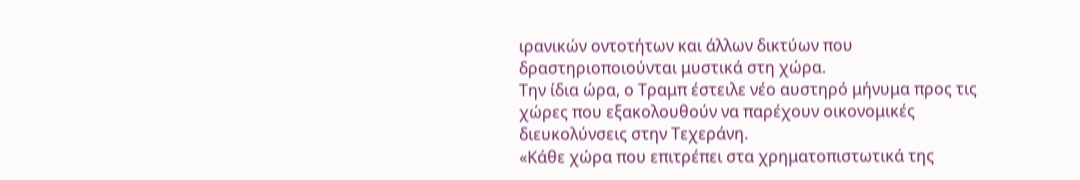ιρανικών οντοτήτων και άλλων δικτύων που δραστηριοποιούνται μυστικά στη χώρα.
Την ίδια ώρα, ο Τραμπ έστειλε νέο αυστηρό μήνυμα προς τις χώρες που εξακολουθούν να παρέχουν οικονομικές διευκολύνσεις στην Τεχεράνη.
«Κάθε χώρα που επιτρέπει στα χρηματοπιστωτικά της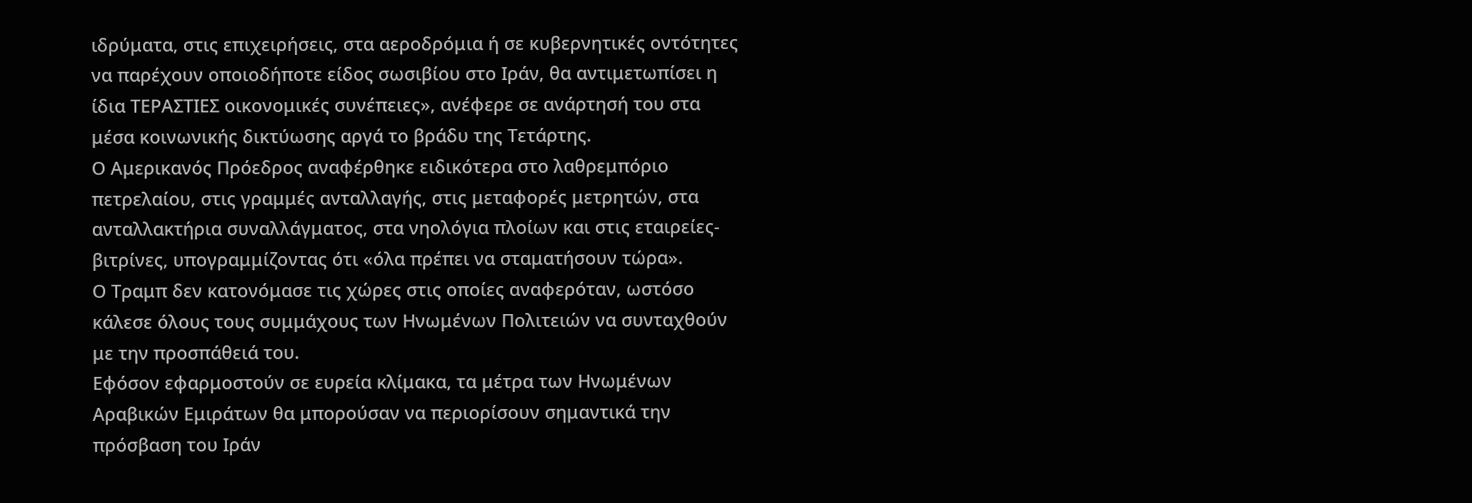ιδρύματα, στις επιχειρήσεις, στα αεροδρόμια ή σε κυβερνητικές οντότητες να παρέχουν οποιοδήποτε είδος σωσιβίου στο Ιράν, θα αντιμετωπίσει η ίδια ΤΕΡΑΣΤΙΕΣ οικονομικές συνέπειες», ανέφερε σε ανάρτησή του στα μέσα κοινωνικής δικτύωσης αργά το βράδυ της Τετάρτης.
Ο Αμερικανός Πρόεδρος αναφέρθηκε ειδικότερα στο λαθρεμπόριο πετρελαίου, στις γραμμές ανταλλαγής, στις μεταφορές μετρητών, στα ανταλλακτήρια συναλλάγματος, στα νηολόγια πλοίων και στις εταιρείες-βιτρίνες, υπογραμμίζοντας ότι «όλα πρέπει να σταματήσουν τώρα».
Ο Τραμπ δεν κατονόμασε τις χώρες στις οποίες αναφερόταν, ωστόσο κάλεσε όλους τους συμμάχους των Ηνωμένων Πολιτειών να συνταχθούν με την προσπάθειά του.
Εφόσον εφαρμοστούν σε ευρεία κλίμακα, τα μέτρα των Ηνωμένων Αραβικών Εμιράτων θα μπορούσαν να περιορίσουν σημαντικά την πρόσβαση του Ιράν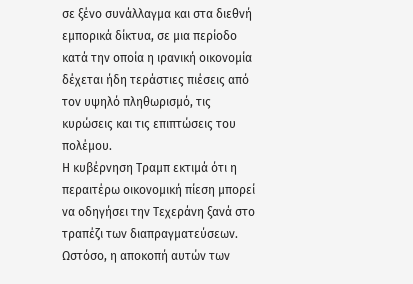σε ξένο συνάλλαγμα και στα διεθνή εμπορικά δίκτυα, σε μια περίοδο κατά την οποία η ιρανική οικονομία δέχεται ήδη τεράστιες πιέσεις από τον υψηλό πληθωρισμό, τις κυρώσεις και τις επιπτώσεις του πολέμου.
Η κυβέρνηση Τραμπ εκτιμά ότι η περαιτέρω οικονομική πίεση μπορεί να οδηγήσει την Τεχεράνη ξανά στο τραπέζι των διαπραγματεύσεων. Ωστόσο, η αποκοπή αυτών των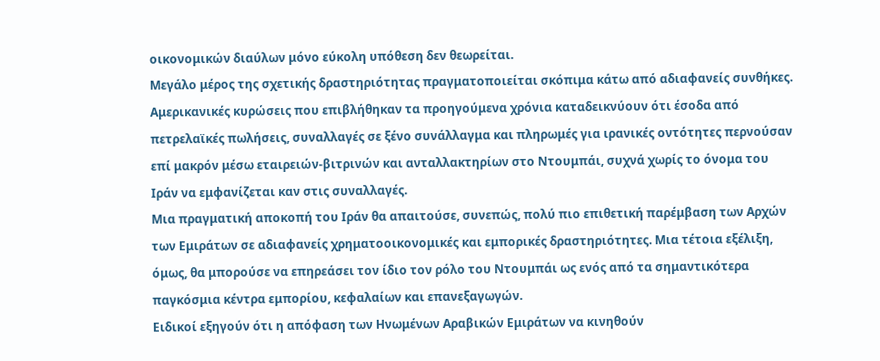οικονομικών διαύλων μόνο εύκολη υπόθεση δεν θεωρείται.
Μεγάλο μέρος της σχετικής δραστηριότητας πραγματοποιείται σκόπιμα κάτω από αδιαφανείς συνθήκες. Αμερικανικές κυρώσεις που επιβλήθηκαν τα προηγούμενα χρόνια καταδεικνύουν ότι έσοδα από πετρελαϊκές πωλήσεις, συναλλαγές σε ξένο συνάλλαγμα και πληρωμές για ιρανικές οντότητες περνούσαν επί μακρόν μέσω εταιρειών-βιτρινών και ανταλλακτηρίων στο Ντουμπάι, συχνά χωρίς το όνομα του Ιράν να εμφανίζεται καν στις συναλλαγές.
Μια πραγματική αποκοπή του Ιράν θα απαιτούσε, συνεπώς, πολύ πιο επιθετική παρέμβαση των Αρχών των Εμιράτων σε αδιαφανείς χρηματοοικονομικές και εμπορικές δραστηριότητες. Μια τέτοια εξέλιξη, όμως, θα μπορούσε να επηρεάσει τον ίδιο τον ρόλο του Ντουμπάι ως ενός από τα σημαντικότερα παγκόσμια κέντρα εμπορίου, κεφαλαίων και επανεξαγωγών.
Ειδικοί εξηγούν ότι η απόφαση των Ηνωμένων Αραβικών Εμιράτων να κινηθούν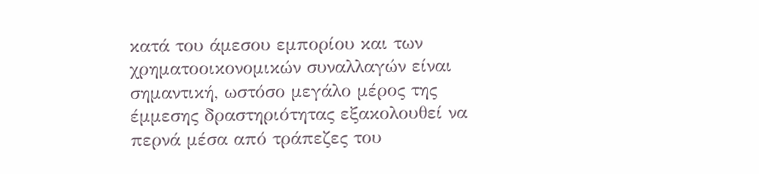κατά του άμεσου εμπορίου και των χρηματοοικονομικών συναλλαγών είναι σημαντική, ωστόσο μεγάλο μέρος της έμμεσης δραστηριότητας εξακολουθεί να περνά μέσα από τράπεζες του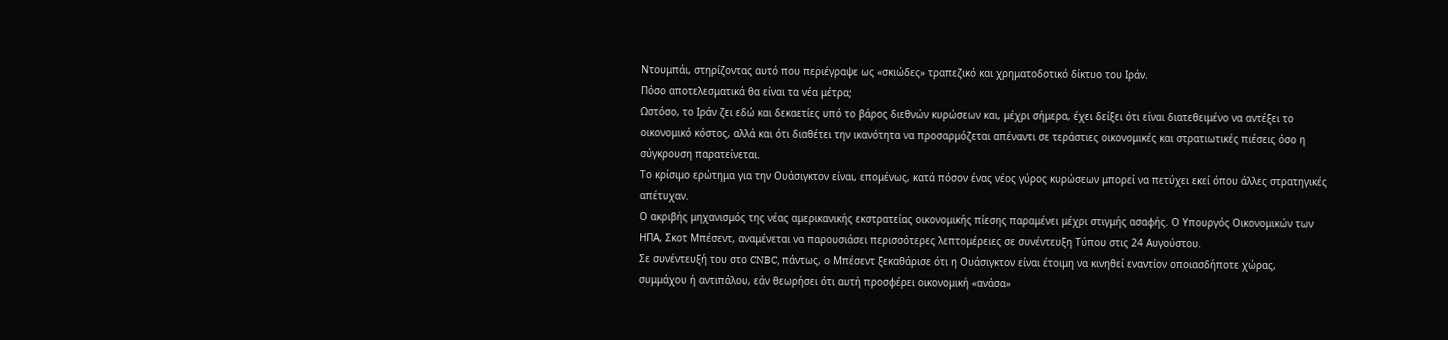Ντουμπάι, στηρίζοντας αυτό που περιέγραψε ως «σκιώδες» τραπεζικό και χρηματοδοτικό δίκτυο του Ιράν.
Πόσο αποτελεσματικά θα είναι τα νέα μέτρα;
Ωστόσο, το Ιράν ζει εδώ και δεκαετίες υπό το βάρος διεθνών κυρώσεων και, μέχρι σήμερα, έχει δείξει ότι είναι διατεθειμένο να αντέξει το οικονομικό κόστος, αλλά και ότι διαθέτει την ικανότητα να προσαρμόζεται απέναντι σε τεράστιες οικονομικές και στρατιωτικές πιέσεις όσο η σύγκρουση παρατείνεται.
Το κρίσιμο ερώτημα για την Ουάσιγκτον είναι, επομένως, κατά πόσον ένας νέος γύρος κυρώσεων μπορεί να πετύχει εκεί όπου άλλες στρατηγικές απέτυχαν.
Ο ακριβής μηχανισμός της νέας αμερικανικής εκστρατείας οικονομικής πίεσης παραμένει μέχρι στιγμής ασαφής. Ο Υπουργός Οικονομικών των ΗΠΑ, Σκοτ Μπέσεντ, αναμένεται να παρουσιάσει περισσότερες λεπτομέρειες σε συνέντευξη Τύπου στις 24 Αυγούστου.
Σε συνέντευξή του στο CNBC, πάντως, ο Μπέσεντ ξεκαθάρισε ότι η Ουάσιγκτον είναι έτοιμη να κινηθεί εναντίον οποιασδήποτε χώρας, συμμάχου ή αντιπάλου, εάν θεωρήσει ότι αυτή προσφέρει οικονομική «ανάσα»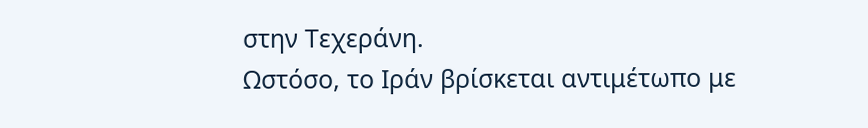στην Τεχεράνη.
Ωστόσο, το Ιράν βρίσκεται αντιμέτωπο με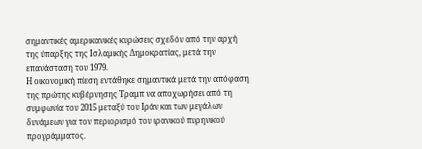σημαντικές αμερικανικές κυρώσεις σχεδόν από την αρχή της ύπαρξης της Ισλαμικής Δημοκρατίας, μετά την επανάσταση του 1979.
Η οικονομική πίεση εντάθηκε σημαντικά μετά την απόφαση της πρώτης κυβέρνησης Τραμπ να αποχωρήσει από τη συμφωνία του 2015 μεταξύ του Ιράν και των μεγάλων δυνάμεων για τον περιορισμό του ιρανικού πυρηνικού προγράμματος.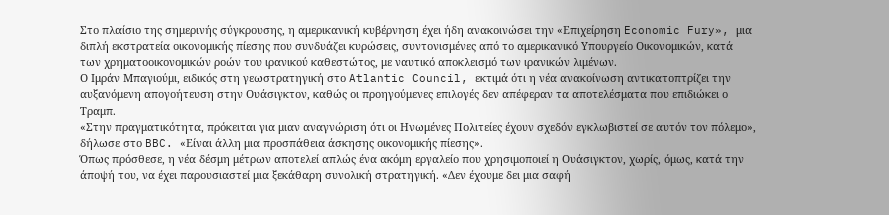Στο πλαίσιο της σημερινής σύγκρουσης, η αμερικανική κυβέρνηση έχει ήδη ανακοινώσει την «Επιχείρηση Economic Fury», μια διπλή εκστρατεία οικονομικής πίεσης που συνδυάζει κυρώσεις, συντονισμένες από το αμερικανικό Υπουργείο Οικονομικών, κατά των χρηματοοικονομικών ροών του ιρανικού καθεστώτος, με ναυτικό αποκλεισμό των ιρανικών λιμένων.
Ο Ιμράν Μπαγιούμι, ειδικός στη γεωστρατηγική στο Atlantic Council, εκτιμά ότι η νέα ανακοίνωση αντικατοπτρίζει την αυξανόμενη απογοήτευση στην Ουάσιγκτον, καθώς οι προηγούμενες επιλογές δεν απέφεραν τα αποτελέσματα που επιδιώκει ο Τραμπ.
«Στην πραγματικότητα, πρόκειται για μιαν αναγνώριση ότι οι Ηνωμένες Πολιτείες έχουν σχεδόν εγκλωβιστεί σε αυτόν τον πόλεμο», δήλωσε στο BBC. «Είναι άλλη μια προσπάθεια άσκησης οικονομικής πίεσης».
Όπως πρόσθεσε, η νέα δέσμη μέτρων αποτελεί απλώς ένα ακόμη εργαλείο που χρησιμοποιεί η Ουάσιγκτον, χωρίς, όμως, κατά την άποψή του, να έχει παρουσιαστεί μια ξεκάθαρη συνολική στρατηγική. «Δεν έχουμε δει μια σαφή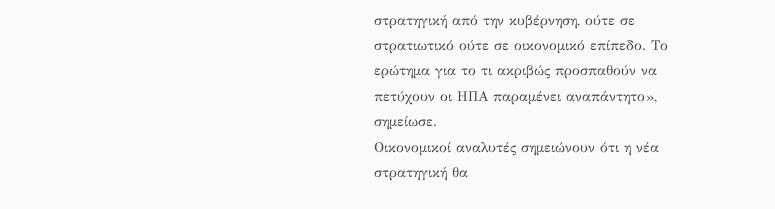στρατηγική από την κυβέρνηση, ούτε σε στρατιωτικό ούτε σε οικονομικό επίπεδο. Το ερώτημα για το τι ακριβώς προσπαθούν να πετύχουν οι ΗΠΑ παραμένει αναπάντητο», σημείωσε.
Οικονομικοί αναλυτές σημειώνουν ότι η νέα στρατηγική θα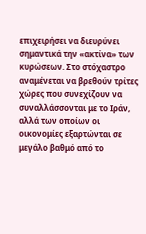επιχειρήσει να διευρύνει σημαντικά την «ακτίνα» των κυρώσεων. Στο στόχαστρο αναμένεται να βρεθούν τρίτες χώρες που συνεχίζουν να συναλλάσσονται με το Ιράν, αλλά των οποίων οι οικονομίες εξαρτώνται σε μεγάλο βαθμό από το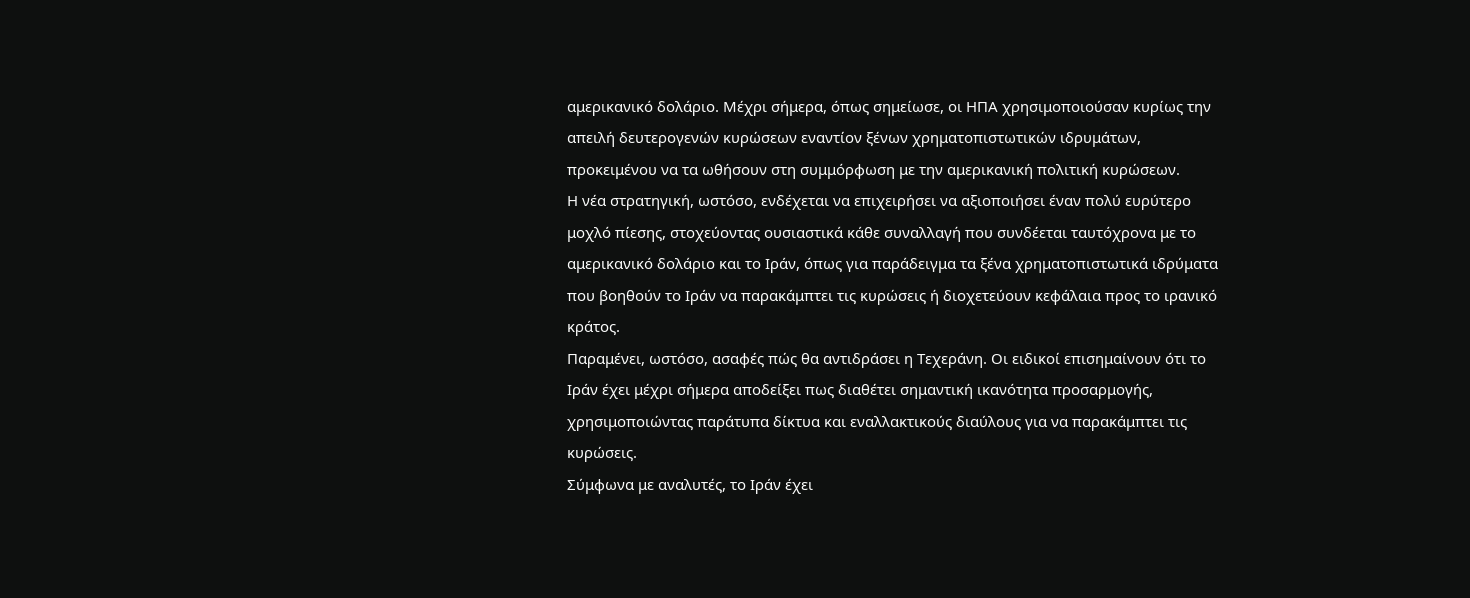αμερικανικό δολάριο. Μέχρι σήμερα, όπως σημείωσε, οι ΗΠΑ χρησιμοποιούσαν κυρίως την απειλή δευτερογενών κυρώσεων εναντίον ξένων χρηματοπιστωτικών ιδρυμάτων, προκειμένου να τα ωθήσουν στη συμμόρφωση με την αμερικανική πολιτική κυρώσεων.
Η νέα στρατηγική, ωστόσο, ενδέχεται να επιχειρήσει να αξιοποιήσει έναν πολύ ευρύτερο μοχλό πίεσης, στοχεύοντας ουσιαστικά κάθε συναλλαγή που συνδέεται ταυτόχρονα με το αμερικανικό δολάριο και το Ιράν, όπως για παράδειγμα τα ξένα χρηματοπιστωτικά ιδρύματα που βοηθούν το Ιράν να παρακάμπτει τις κυρώσεις ή διοχετεύουν κεφάλαια προς το ιρανικό κράτος.
Παραμένει, ωστόσο, ασαφές πώς θα αντιδράσει η Τεχεράνη. Οι ειδικοί επισημαίνουν ότι το Ιράν έχει μέχρι σήμερα αποδείξει πως διαθέτει σημαντική ικανότητα προσαρμογής, χρησιμοποιώντας παράτυπα δίκτυα και εναλλακτικούς διαύλους για να παρακάμπτει τις κυρώσεις.
Σύμφωνα με αναλυτές, το Ιράν έχει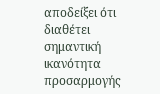αποδείξει ότι διαθέτει σημαντική ικανότητα προσαρμογής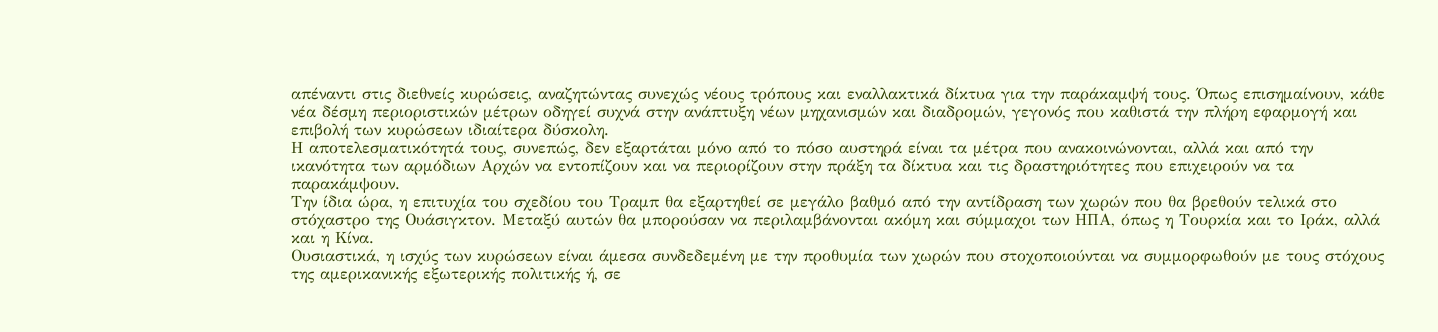απέναντι στις διεθνείς κυρώσεις, αναζητώντας συνεχώς νέους τρόπους και εναλλακτικά δίκτυα για την παράκαμψή τους. Όπως επισημαίνουν, κάθε νέα δέσμη περιοριστικών μέτρων οδηγεί συχνά στην ανάπτυξη νέων μηχανισμών και διαδρομών, γεγονός που καθιστά την πλήρη εφαρμογή και επιβολή των κυρώσεων ιδιαίτερα δύσκολη.
Η αποτελεσματικότητά τους, συνεπώς, δεν εξαρτάται μόνο από το πόσο αυστηρά είναι τα μέτρα που ανακοινώνονται, αλλά και από την ικανότητα των αρμόδιων Αρχών να εντοπίζουν και να περιορίζουν στην πράξη τα δίκτυα και τις δραστηριότητες που επιχειρούν να τα παρακάμψουν.
Την ίδια ώρα, η επιτυχία του σχεδίου του Τραμπ θα εξαρτηθεί σε μεγάλο βαθμό από την αντίδραση των χωρών που θα βρεθούν τελικά στο στόχαστρο της Ουάσιγκτον. Μεταξύ αυτών θα μπορούσαν να περιλαμβάνονται ακόμη και σύμμαχοι των ΗΠΑ, όπως η Τουρκία και το Ιράκ, αλλά και η Κίνα.
Ουσιαστικά, η ισχύς των κυρώσεων είναι άμεσα συνδεδεμένη με την προθυμία των χωρών που στοχοποιούνται να συμμορφωθούν με τους στόχους της αμερικανικής εξωτερικής πολιτικής ή, σε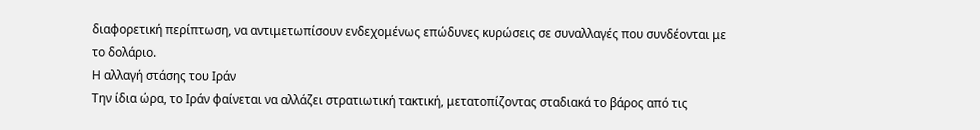διαφορετική περίπτωση, να αντιμετωπίσουν ενδεχομένως επώδυνες κυρώσεις σε συναλλαγές που συνδέονται με το δολάριο.
Η αλλαγή στάσης του Ιράν
Την ίδια ώρα, το Ιράν φαίνεται να αλλάζει στρατιωτική τακτική, μετατοπίζοντας σταδιακά το βάρος από τις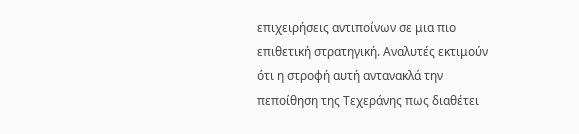επιχειρήσεις αντιποίνων σε μια πιο επιθετική στρατηγική. Αναλυτές εκτιμούν ότι η στροφή αυτή αντανακλά την πεποίθηση της Τεχεράνης πως διαθέτει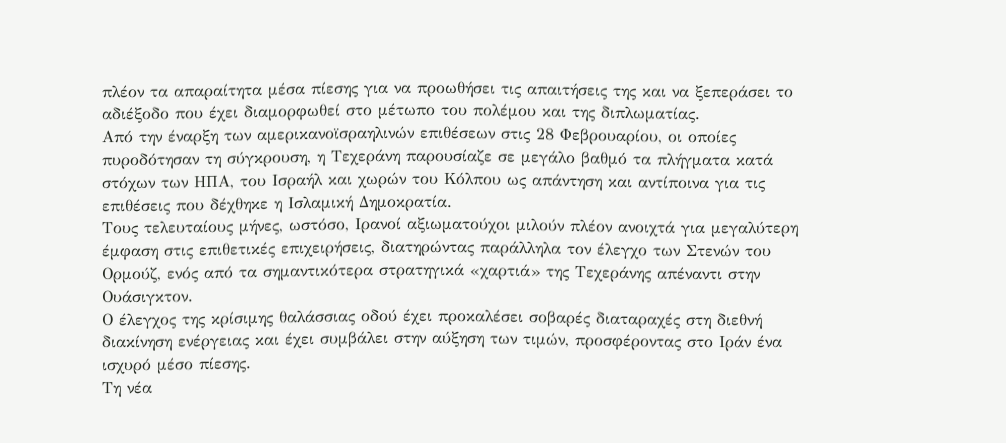πλέον τα απαραίτητα μέσα πίεσης για να προωθήσει τις απαιτήσεις της και να ξεπεράσει το αδιέξοδο που έχει διαμορφωθεί στο μέτωπο του πολέμου και της διπλωματίας.
Από την έναρξη των αμερικανοϊσραηλινών επιθέσεων στις 28 Φεβρουαρίου, οι οποίες πυροδότησαν τη σύγκρουση, η Τεχεράνη παρουσίαζε σε μεγάλο βαθμό τα πλήγματα κατά στόχων των ΗΠΑ, του Ισραήλ και χωρών του Κόλπου ως απάντηση και αντίποινα για τις επιθέσεις που δέχθηκε η Ισλαμική Δημοκρατία.
Τους τελευταίους μήνες, ωστόσο, Ιρανοί αξιωματούχοι μιλούν πλέον ανοιχτά για μεγαλύτερη έμφαση στις επιθετικές επιχειρήσεις, διατηρώντας παράλληλα τον έλεγχο των Στενών του Ορμούζ, ενός από τα σημαντικότερα στρατηγικά «χαρτιά» της Τεχεράνης απέναντι στην Ουάσιγκτον.
Ο έλεγχος της κρίσιμης θαλάσσιας οδού έχει προκαλέσει σοβαρές διαταραχές στη διεθνή διακίνηση ενέργειας και έχει συμβάλει στην αύξηση των τιμών, προσφέροντας στο Ιράν ένα ισχυρό μέσο πίεσης.
Τη νέα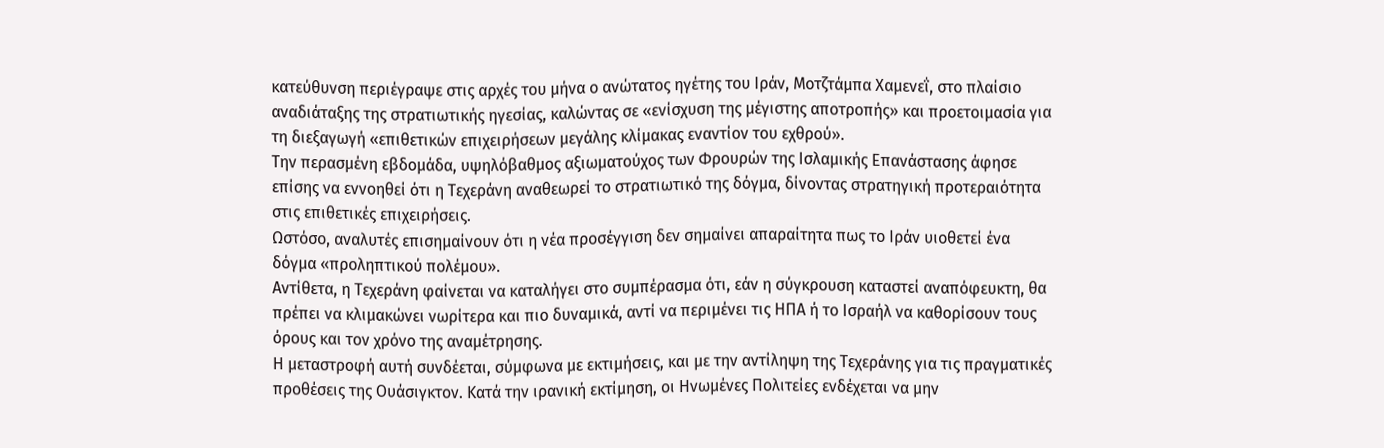κατεύθυνση περιέγραψε στις αρχές του μήνα ο ανώτατος ηγέτης του Ιράν, Μοτζτάμπα Χαμενεΐ, στο πλαίσιο αναδιάταξης της στρατιωτικής ηγεσίας, καλώντας σε «ενίσχυση της μέγιστης αποτροπής» και προετοιμασία για τη διεξαγωγή «επιθετικών επιχειρήσεων μεγάλης κλίμακας εναντίον του εχθρού».
Την περασμένη εβδομάδα, υψηλόβαθμος αξιωματούχος των Φρουρών της Ισλαμικής Επανάστασης άφησε επίσης να εννοηθεί ότι η Τεχεράνη αναθεωρεί το στρατιωτικό της δόγμα, δίνοντας στρατηγική προτεραιότητα στις επιθετικές επιχειρήσεις.
Ωστόσο, αναλυτές επισημαίνουν ότι η νέα προσέγγιση δεν σημαίνει απαραίτητα πως το Ιράν υιοθετεί ένα δόγμα «προληπτικού πολέμου».
Αντίθετα, η Τεχεράνη φαίνεται να καταλήγει στο συμπέρασμα ότι, εάν η σύγκρουση καταστεί αναπόφευκτη, θα πρέπει να κλιμακώνει νωρίτερα και πιο δυναμικά, αντί να περιμένει τις ΗΠΑ ή το Ισραήλ να καθορίσουν τους όρους και τον χρόνο της αναμέτρησης.
Η μεταστροφή αυτή συνδέεται, σύμφωνα με εκτιμήσεις, και με την αντίληψη της Τεχεράνης για τις πραγματικές προθέσεις της Ουάσιγκτον. Κατά την ιρανική εκτίμηση, οι Ηνωμένες Πολιτείες ενδέχεται να μην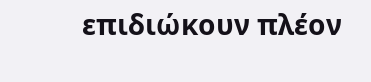επιδιώκουν πλέον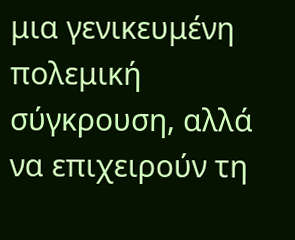μια γενικευμένη πολεμική σύγκρουση, αλλά να επιχειρούν τη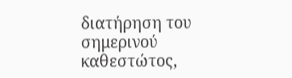διατήρηση του σημερινού καθεστώτος,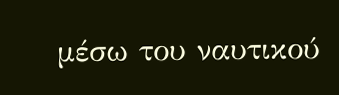μέσω του ναυτικού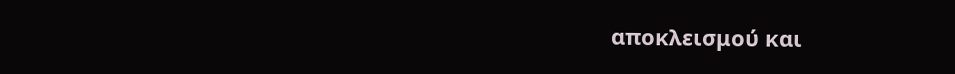αποκλεισμού και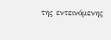της εντεινόμενης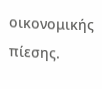οικονομικής πίεσης.